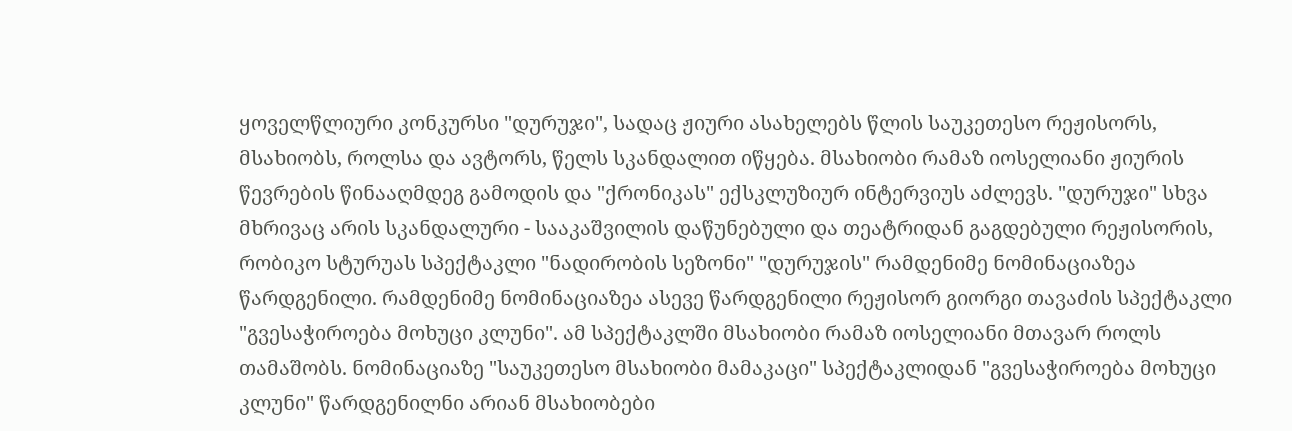ყოველწლიური კონკურსი "დურუჯი", სადაც ჟიური ასახელებს წლის საუკეთესო რეჟისორს, მსახიობს, როლსა და ავტორს, წელს სკანდალით იწყება. მსახიობი რამაზ იოსელიანი ჟიურის წევრების წინააღმდეგ გამოდის და "ქრონიკას" ექსკლუზიურ ინტერვიუს აძლევს. "დურუჯი" სხვა მხრივაც არის სკანდალური - სააკაშვილის დაწუნებული და თეატრიდან გაგდებული რეჟისორის, რობიკო სტურუას სპექტაკლი "ნადირობის სეზონი" "დურუჯის" რამდენიმე ნომინაციაზეა წარდგენილი. რამდენიმე ნომინაციაზეა ასევე წარდგენილი რეჟისორ გიორგი თავაძის სპექტაკლი "გვესაჭიროება მოხუცი კლუნი". ამ სპექტაკლში მსახიობი რამაზ იოსელიანი მთავარ როლს თამაშობს. ნომინაციაზე "საუკეთესო მსახიობი მამაკაცი" სპექტაკლიდან "გვესაჭიროება მოხუცი კლუნი" წარდგენილნი არიან მსახიობები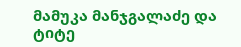მამუკა მანჯგალაძე და ტიტე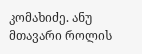კომახიძე. ანუ მთავარი როლის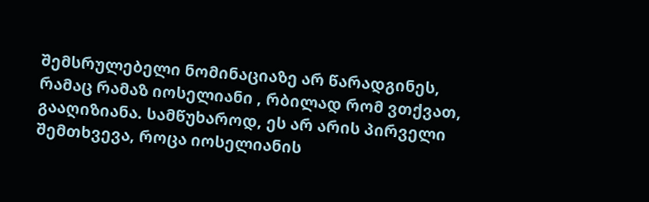შემსრულებელი ნომინაციაზე არ წარადგინეს, რამაც რამაზ იოსელიანი , რბილად რომ ვთქვათ, გააღიზიანა. სამწუხაროდ, ეს არ არის პირველი შემთხვევა, როცა იოსელიანის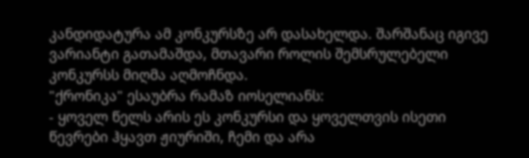კანდიდატურა ამ კონკურსზე არ დასახელდა. შარშანაც იგივე ვარიანტი გათამაშდა, მთავარი როლის შემსრულებელი კონკურსს მიღმა აღმოჩნდა.
"ქრონიკა" ესაუბრა რამაზ იოსელიანს:
- ყოველ წელს არის ეს კონკურსი და ყოველთვის ისეთი წევრები ჰყავთ ჟიურიში, ჩემი და არა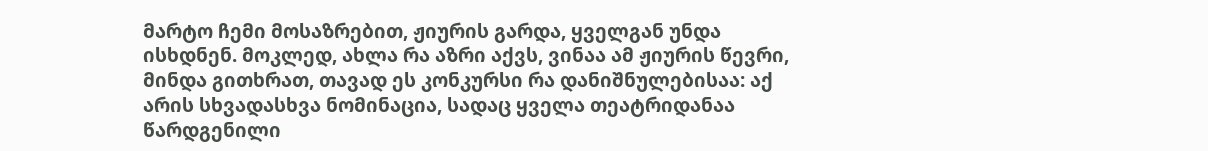მარტო ჩემი მოსაზრებით, ჟიურის გარდა, ყველგან უნდა ისხდნენ. მოკლედ, ახლა რა აზრი აქვს, ვინაა ამ ჟიურის წევრი, მინდა გითხრათ, თავად ეს კონკურსი რა დანიშნულებისაა: აქ არის სხვადასხვა ნომინაცია, სადაც ყველა თეატრიდანაა წარდგენილი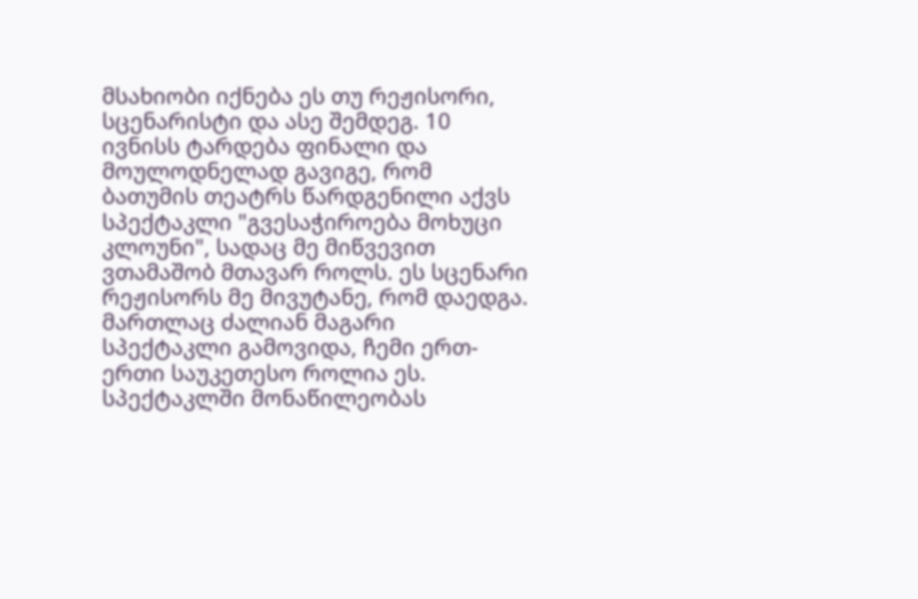მსახიობი იქნება ეს თუ რეჟისორი, სცენარისტი და ასე შემდეგ. 10 ივნისს ტარდება ფინალი და მოულოდნელად გავიგე, რომ ბათუმის თეატრს წარდგენილი აქვს სპექტაკლი "გვესაჭიროება მოხუცი კლოუნი", სადაც მე მიწვევით ვთამაშობ მთავარ როლს. ეს სცენარი რეჟისორს მე მივუტანე, რომ დაედგა. მართლაც ძალიან მაგარი სპექტაკლი გამოვიდა, ჩემი ერთ-ერთი საუკეთესო როლია ეს. სპექტაკლში მონაწილეობას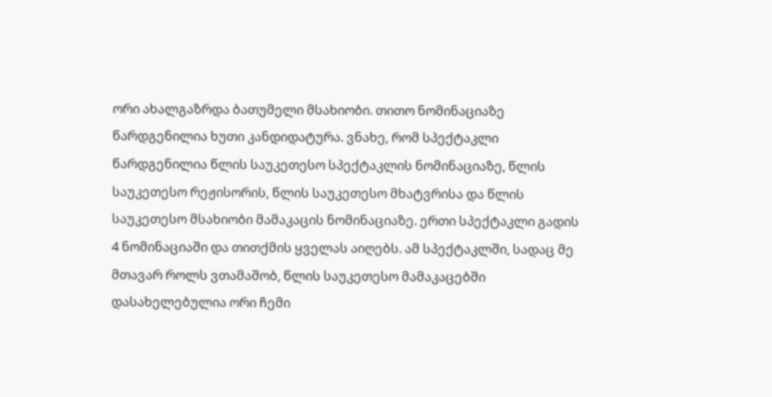ორი ახალგაზრდა ბათუმელი მსახიობი. თითო ნომინაციაზე წარდგენილია ხუთი კანდიდატურა. ვნახე, რომ სპექტაკლი წარდგენილია წლის საუკეთესო სპექტაკლის ნომინაციაზე, წლის საუკეთესო რეჟისორის, წლის საუკეთესო მხატვრისა და წლის საუკეთესო მსახიობი მამაკაცის ნომინაციაზე. ერთი სპექტაკლი გადის 4 ნომინაციაში და თითქმის ყველას აიღებს. ამ სპექტაკლში, სადაც მე მთავარ როლს ვთამაშობ, წლის საუკეთესო მამაკაცებში დასახელებულია ორი ჩემი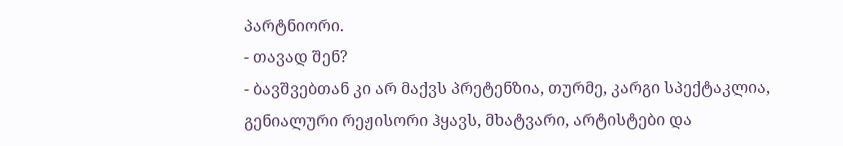პარტნიორი.
- თავად შენ?
- ბავშვებთან კი არ მაქვს პრეტენზია, თურმე, კარგი სპექტაკლია, გენიალური რეჟისორი ჰყავს, მხატვარი, არტისტები და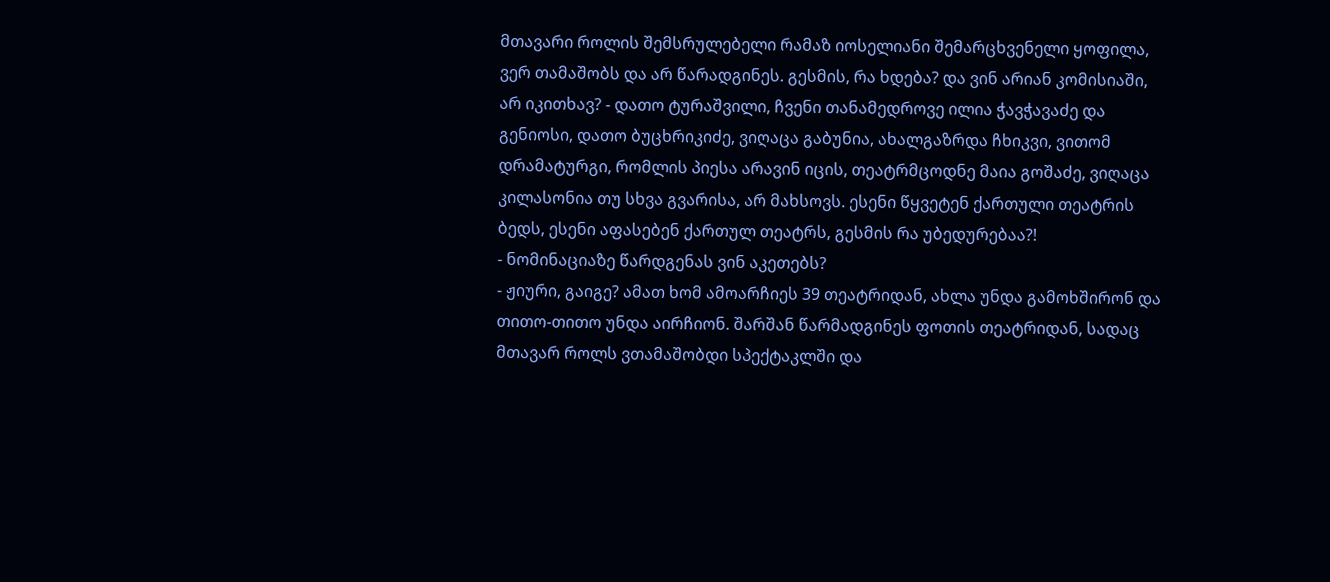მთავარი როლის შემსრულებელი რამაზ იოსელიანი შემარცხვენელი ყოფილა, ვერ თამაშობს და არ წარადგინეს. გესმის, რა ხდება? და ვინ არიან კომისიაში, არ იკითხავ? - დათო ტურაშვილი, ჩვენი თანამედროვე ილია ჭავჭავაძე და გენიოსი, დათო ბუცხრიკიძე, ვიღაცა გაბუნია, ახალგაზრდა ჩხიკვი, ვითომ დრამატურგი, რომლის პიესა არავინ იცის, თეატრმცოდნე მაია გოშაძე, ვიღაცა კილასონია თუ სხვა გვარისა, არ მახსოვს. ესენი წყვეტენ ქართული თეატრის ბედს, ესენი აფასებენ ქართულ თეატრს, გესმის რა უბედურებაა?!
- ნომინაციაზე წარდგენას ვინ აკეთებს?
- ჟიური, გაიგე? ამათ ხომ ამოარჩიეს 39 თეატრიდან, ახლა უნდა გამოხშირონ და თითო-თითო უნდა აირჩიონ. შარშან წარმადგინეს ფოთის თეატრიდან, სადაც მთავარ როლს ვთამაშობდი სპექტაკლში და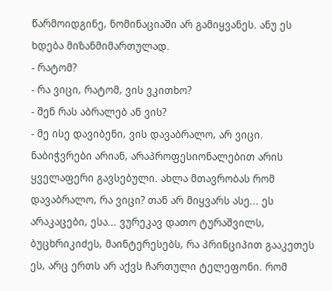წარმოიდგინე, ნომინაციაში არ გამიყვანეს. ანუ ეს ხდება მიზანმიმართულად.
- რატომ?
- რა ვიცი, რატომ, ვის ვკითხო?
- შენ რას აბრალებ ან ვის?
- მე ისე დავიბენი, ვის დავაბრალო, არ ვიცი. ნაბიჭვრები არიან, არაპროფესიონალებით არის ყველაფერი გავსებული. ახლა მთავრობას რომ დავაბრალო, რა ვიცი? თან არ მიყვარს ასე... ეს არაკაცები, ესა... ვურეკავ დათო ტურაშვილს, ბუცხრიკიძეს, მაინტერესებს, რა პრინციპით გააკეთეს ეს, არც ერთს არ აქვს ჩართული ტელეფონი. რომ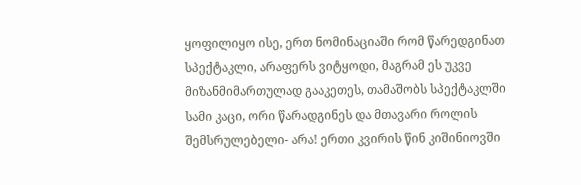ყოფილიყო ისე, ერთ ნომინაციაში რომ წარედგინათ სპექტაკლი, არაფერს ვიტყოდი, მაგრამ ეს უკვე მიზანმიმართულად გააკეთეს, თამაშობს სპექტაკლში სამი კაცი, ორი წარადგინეს და მთავარი როლის შემსრულებელი- არა! ერთი კვირის წინ კიშინიოვში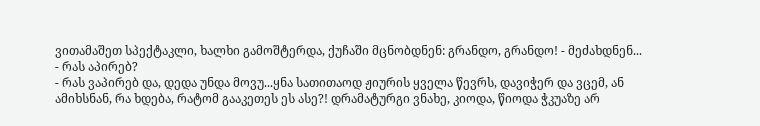ვითამაშეთ სპექტაკლი, ხალხი გამოშტერდა, ქუჩაში მცნობდნენ: გრანდო, გრანდო! - მეძახდნენ...
- რას აპირებ?
- რას ვაპირებ და, დედა უნდა მოვუ...ყნა სათითაოდ ჟიურის ყველა წევრს, დავიჭერ და ვცემ, ან ამიხსნან, რა ხდება, რატომ გააკეთეს ეს ასე?! დრამატურგი ვნახე, კიოდა, წიოდა ჭკუაზე არ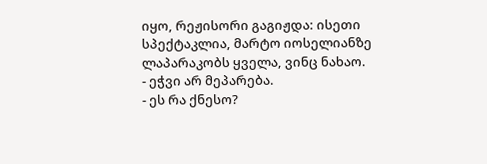იყო, რეჟისორი გაგიჟდა: ისეთი სპექტაკლია, მარტო იოსელიანზე ლაპარაკობს ყველა, ვინც ნახაო.
- ეჭვი არ მეპარება.
- ეს რა ქნესო?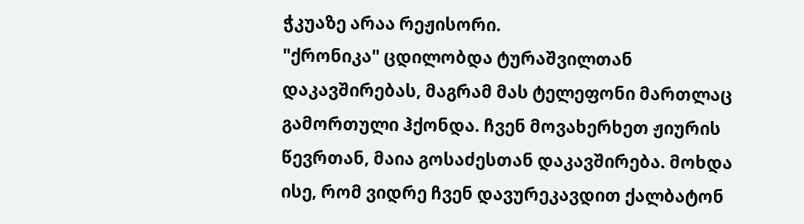ჭკუაზე არაა რეჟისორი.
"ქრონიკა" ცდილობდა ტურაშვილთან დაკავშირებას, მაგრამ მას ტელეფონი მართლაც გამორთული ჰქონდა. ჩვენ მოვახერხეთ ჟიურის წევრთან, მაია გოსაძესთან დაკავშირება. მოხდა ისე, რომ ვიდრე ჩვენ დავურეკავდით ქალბატონ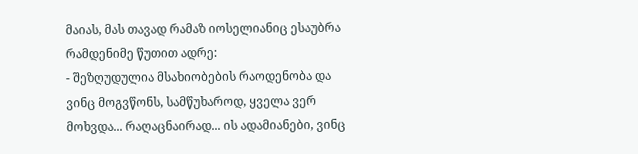მაიას, მას თავად რამაზ იოსელიანიც ესაუბრა რამდენიმე წუთით ადრე:
- შეზღუდულია მსახიობების რაოდენობა და ვინც მოგვწონს, სამწუხაროდ, ყველა ვერ მოხვდა... რაღაცნაირად... ის ადამიანები, ვინც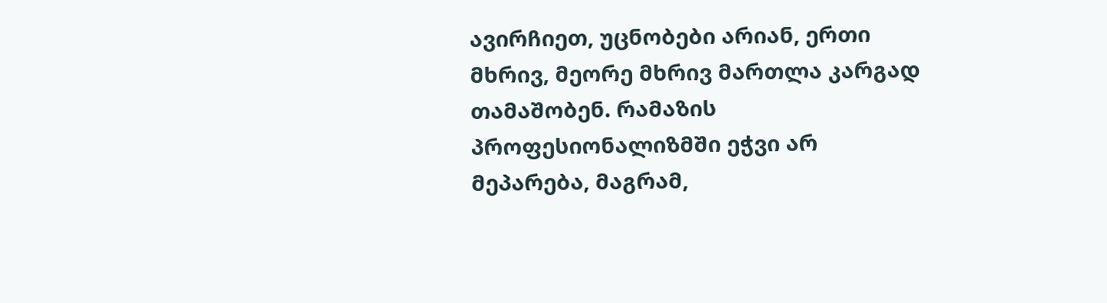ავირჩიეთ, უცნობები არიან, ერთი მხრივ, მეორე მხრივ მართლა კარგად თამაშობენ. რამაზის პროფესიონალიზმში ეჭვი არ მეპარება, მაგრამ,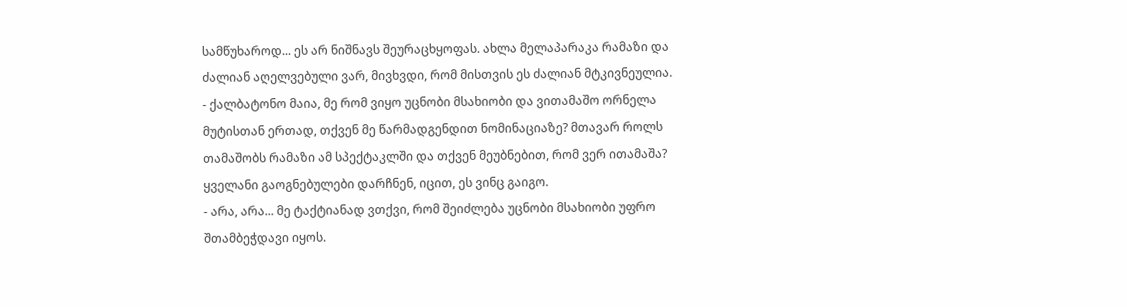სამწუხაროდ... ეს არ ნიშნავს შეურაცხყოფას. ახლა მელაპარაკა რამაზი და ძალიან აღელვებული ვარ, მივხვდი, რომ მისთვის ეს ძალიან მტკივნეულია.
- ქალბატონო მაია, მე რომ ვიყო უცნობი მსახიობი და ვითამაშო ორნელა მუტისთან ერთად, თქვენ მე წარმადგენდით ნომინაციაზე? მთავარ როლს თამაშობს რამაზი ამ სპექტაკლში და თქვენ მეუბნებით, რომ ვერ ითამაშა? ყველანი გაოგნებულები დარჩნენ, იცით, ეს ვინც გაიგო.
- არა, არა... მე ტაქტიანად ვთქვი, რომ შეიძლება უცნობი მსახიობი უფრო შთამბეჭდავი იყოს.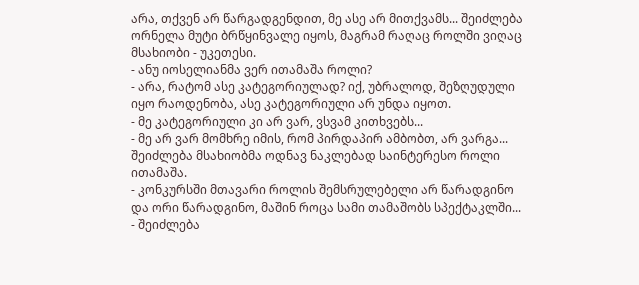არა, თქვენ არ წარგადგენდით, მე ასე არ მითქვამს... შეიძლება ორნელა მუტი ბრწყინვალე იყოს, მაგრამ რაღაც როლში ვიღაც მსახიობი - უკეთესი.
- ანუ იოსელიანმა ვერ ითამაშა როლი?
- არა, რატომ ასე კატეგორიულად? იქ, უბრალოდ, შეზღუდული იყო რაოდენობა, ასე კატეგორიული არ უნდა იყოთ.
- მე კატეგორიული კი არ ვარ, ვსვამ კითხვებს...
- მე არ ვარ მომხრე იმის, რომ პირდაპირ ამბობთ, არ ვარგა... შეიძლება მსახიობმა ოდნავ ნაკლებად საინტერესო როლი ითამაშა.
- კონკურსში მთავარი როლის შემსრულებელი არ წარადგინო და ორი წარადგინო, მაშინ როცა სამი თამაშობს სპექტაკლში...
- შეიძლება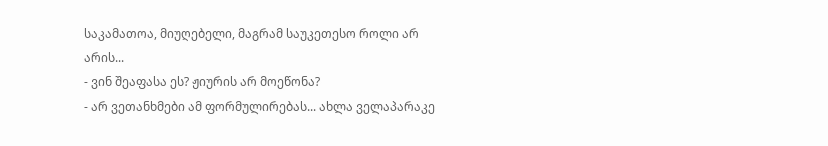საკამათოა, მიუღებელი, მაგრამ საუკეთესო როლი არ არის...
- ვინ შეაფასა ეს? ჟიურის არ მოეწონა?
- არ ვეთანხმები ამ ფორმულირებას... ახლა ველაპარაკე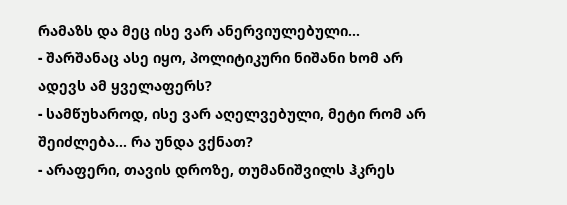რამაზს და მეც ისე ვარ ანერვიულებული...
- შარშანაც ასე იყო, პოლიტიკური ნიშანი ხომ არ ადევს ამ ყველაფერს?
- სამწუხაროდ, ისე ვარ აღელვებული, მეტი რომ არ შეიძლება... რა უნდა ვქნათ?
- არაფერი, თავის დროზე, თუმანიშვილს ჰკრეს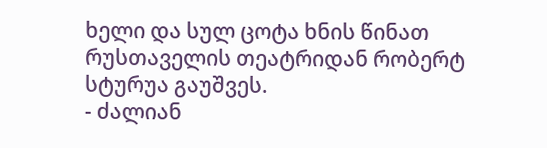ხელი და სულ ცოტა ხნის წინათ რუსთაველის თეატრიდან რობერტ სტურუა გაუშვეს.
- ძალიან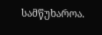სამწუხაროა.